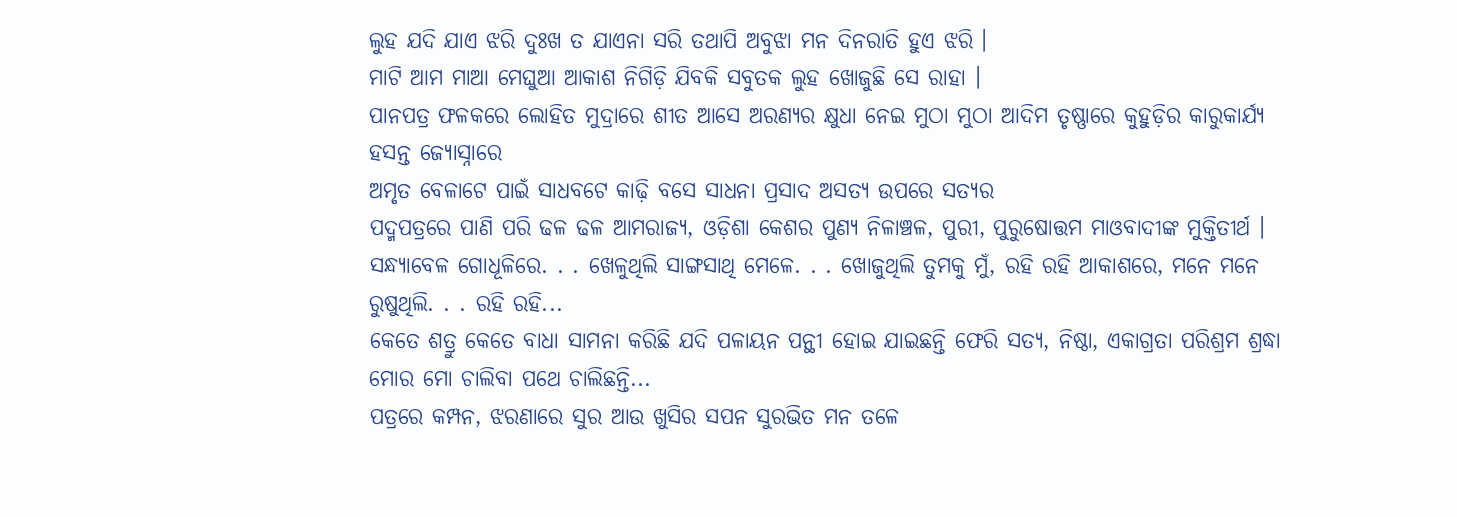ଲୁହ ଯଦି ଯାଏ ଝରି ଦୁଃଖ ତ ଯାଏନା ସରି ତଥାପି ଅବୁଝା ମନ ଦିନରାତି ହୁଏ ଝରି ।
ମାଟି ଆମ ମାଆ ମେଘୁଆ ଆକାଶ ନିଗିଡ଼ି ଯିବକି ସବୁତକ ଲୁହ ଖୋଜୁଛି ସେ ରାହା ।
ପାନପତ୍ର ଫଳକରେ ଲୋହିତ ମୁଦ୍ରାରେ ଶୀତ ଆସେ ଅରଣ୍ୟର କ୍ଷୁଧା ନେଇ ମୁଠା ମୁଠା ଆଦିମ ତୃଷ୍ଣାରେ କୁହୁଡ଼ିର କାରୁକାର୍ଯ୍ୟ ହସନ୍ତ ଜ୍ୟୋସ୍ନାରେ
ଅମୃତ ବେଳାଟେ ପାଇଁ ସାଧବଟେ କାଢ଼ି ବସେ ସାଧନା ପ୍ରସାଦ ଅସତ୍ୟ ଉପରେ ସତ୍ୟର
ପଦ୍ମପତ୍ରରେ ପାଣି ପରି ଢଳ ଢଳ ଆମରାଜ୍ୟ, ଓଡ଼ିଶା କେଶର ପୁଣ୍ୟ ନିଳାଞ୍ଚଳ, ପୁରୀ, ପୁରୁଷୋତ୍ତମ ମାଓବାଦୀଙ୍କ ମୁକ୍ତିତୀର୍ଥ ।
ସନ୍ଧ୍ୟାବେଳ ଗୋଧୂଳିରେ. . . ଖେଳୁଥିଲି ସାଙ୍ଗସାଥି ମେଳେ. . . ଖୋଜୁଥିଲି ତୁମକୁ ମୁଁ, ରହି ରହି ଆକାଶରେ, ମନେ ମନେ ରୁଷୁଥିଲି. . . ରହି ରହି...
କେତେ ଶତ୍ରୁ କେତେ ବାଧା ସାମନା କରିଛି ଯଦି ପଳାୟନ ପନ୍ଥୀ ହୋଇ ଯାଇଛନ୍ତି ଫେରି ସତ୍ୟ, ନିଷ୍ଠା, ଏକାଗ୍ରତା ପରିଶ୍ରମ ଶ୍ରଦ୍ଧା ମୋର ମୋ ଚାଲିବା ପଥେ ଚାଲିଛନ୍ତି...
ପତ୍ରରେ କମ୍ପନ, ଝରଣାରେ ସୁର ଆଉ ଖୁସିର ସପନ ସୁରଭିତ ମନ ତଳେ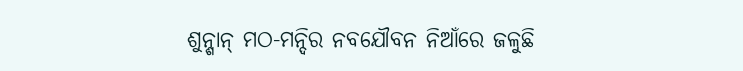ଶୁନ୍ଶାନ୍ ମଠ-ମନ୍ଦିର ନବଯୌବନ ନିଆଁରେ ଜଳୁଛି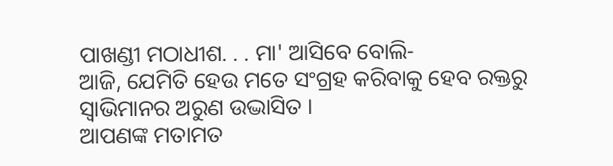ପାଖଣ୍ଡୀ ମଠାଧୀଶ. . . ମା' ଆସିବେ ବୋଲି-
ଆଜି, ଯେମିତି ହେଉ ମତେ ସଂଗ୍ରହ କରିବାକୁ ହେବ ରକ୍ତରୁ ସ୍ୱାଭିମାନର ଅରୁଣ ଉଦ୍ଭାସିତ ।
ଆପଣଙ୍କ ମତାମତ